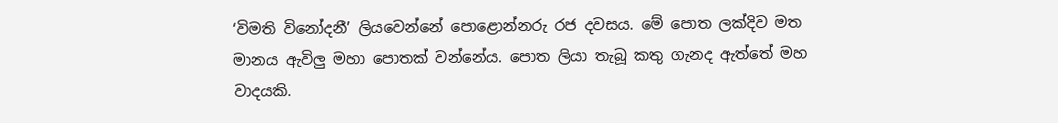‘විමති විනෝදනී’ ලියවෙන්නේ පොළොන්නරු රජ දවසය. මේ පොත ලක්දිව මත මානය ඇවිලු මහා පොතක් වන්නේය. පොත ලියා තැබූ කතු ගැනද ඇත්තේ මහ වාදයකි.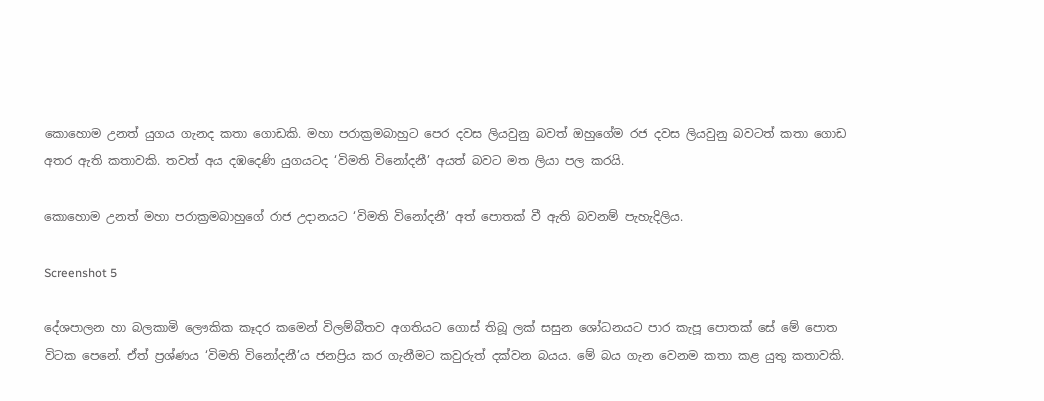කොහොම උනත් යුගය ගැනද කතා ගොඩකි. මහා පරාක්‍රමබාහුට පෙර දවස ලියවුනු බවත් ඔහුගේම රජ දවස ලියවුනු බවටත් කතා ගොඩ අතර ඇති කතාවකි. තවත් අය දඹදෙණි යුගයටද ‘විමති විනෝදනී’ අයත් බවට මත ලියා පල කරයි.

කොහොම උනත් මහා පරාක්‍රමබාහුගේ රාජ උදානයට ‘විමති විනෝදනී’ අත් පොතක් වී ඇති බවනම් පැහැදිලිය.

Screenshot 5

දේශපාලන හා බලකාමි ලෞකික කෑදර කමෙන් විලම්බීතව අගතියට ගොස් තිබූ ලක් සසුන ශෝධනයට පාර කැපූ පොතක් සේ මේ පොත විටක පෙනේ. ඒත් ප්‍රශ්ණය ‘විමති විනෝදනී’ය ජනප්‍රිය කර ගැනීමට කවුරුත් දක්වන බයය. මේ බය ගැන වෙනම කතා කළ යුතු කතාවකි.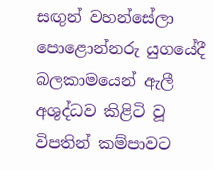සඟුන් වහන්සේලා පොළොන්නරු යුගයේදී බලකාමයෙන් ඇලී අශුද්ධව කිළිටි වූ විපතින් කම්පාවට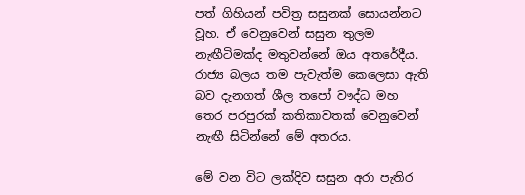පත් ගිහියන් පවිත්‍ර සසුනක් සොයන්නට වූහ. ඒ වෙනුවෙන් සසුන තුලම නැඟීටිමක්ද මතුවන්නේ ඔය අතරේදීය. රාජ්‍ය බලය තම පැවැත්ම කෙලෙසා ඇති බව දැනගත් ශීල තපෝ වෟද්ධ මහ තෙර පරපුරක් කතිකාවතක් වෙනුවෙන් නැඟී සිටින්නේ මේ අතරය.

මේ වන විට ලක්දිව සසුන අරා පැතිර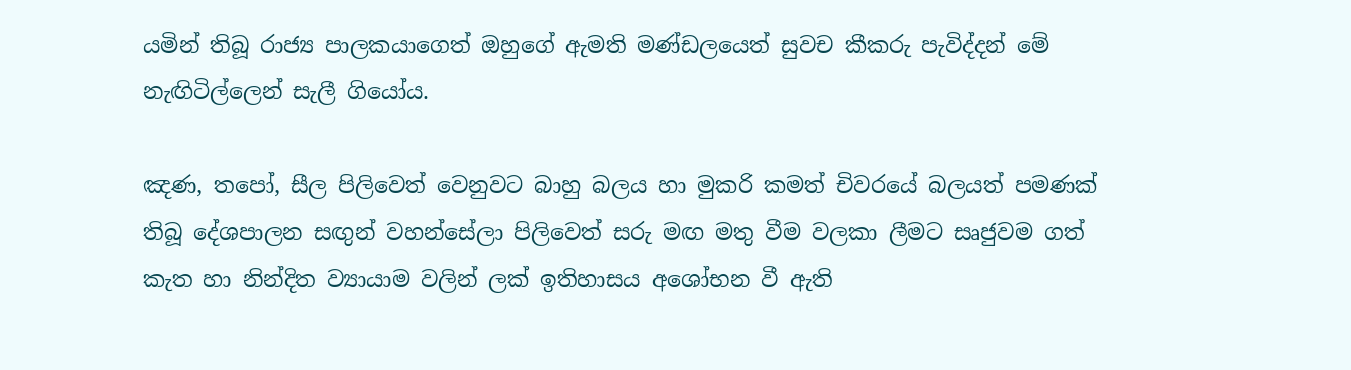යමින් තිබූ රාජ්‍ය පාලකයාගෙත් ඔහුගේ ඇමති මණ්ඩලයෙත් සුවච කීකරු පැවිද්දන් මේ නැඟිටිල්ලෙන් සැලී ගියෝය.

ඤණ, තපෝ, සීල පිලිවෙත් වෙනුවට බාහු බලය හා මුකරි කමත් චිවරයේ බලයත් පමණක් තිබූ දේශපාලන සඟුන් වහන්සේලා පිලිවෙත් සරු මඟ මතු වීම වලකා ලීමට සෘජුවම ගත් කැත හා නින්දිත ව්‍යායාම වලින් ලක් ඉතිහාසය අශෝභන වී ඇති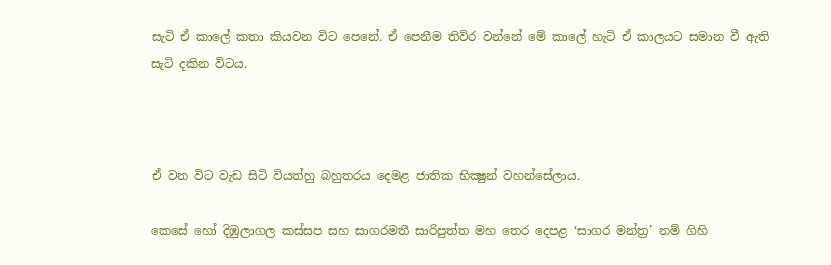සැටි ඒ කාලේ කතා කියවන විට පෙනේ. ඒ පෙනීම තිව්ර වන්නේ මේ කාලේ හැටි ඒ කාලයට සමාන වී ඇති සැටි දකින විටය.



ඒ වන විට වැඩ සිටි වියත්හු බහුතරය දෙමළ ජාතික භික්‍ෂුන් වහන්සේලාය.

කෙසේ හෝ දිඹුලාගල කස්සප සහ සාගරමතී සාරිපුත්ත මහ තෙර දෙපළ ‘සාගර මන්ත්‍ර’ නම් ගිහි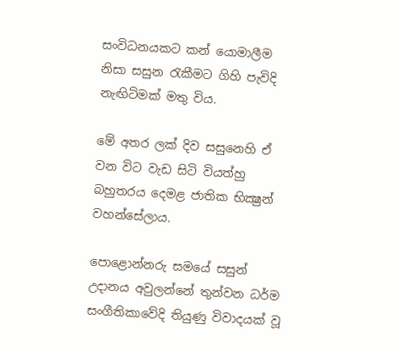සංවිධනයකට කන් යොමාලීම නිසා සසුන රැකීමට ගිහි පැවිදි නැඟිටිමක් මතු විය.

මේ අතර ලක් දිව සසුනෙහි ඒ වන විට වැඩ සිටි වියත්හු බහුතරය දෙමළ ජාතික භික්‍ෂුන් වහන්සේලාය.

පොළොන්නරු සමයේ සසුන් උදානය අවුලන්නේ තුන්වන ධර්ම සංගීතිකාවේදි තියුණු විවාදයක් වූ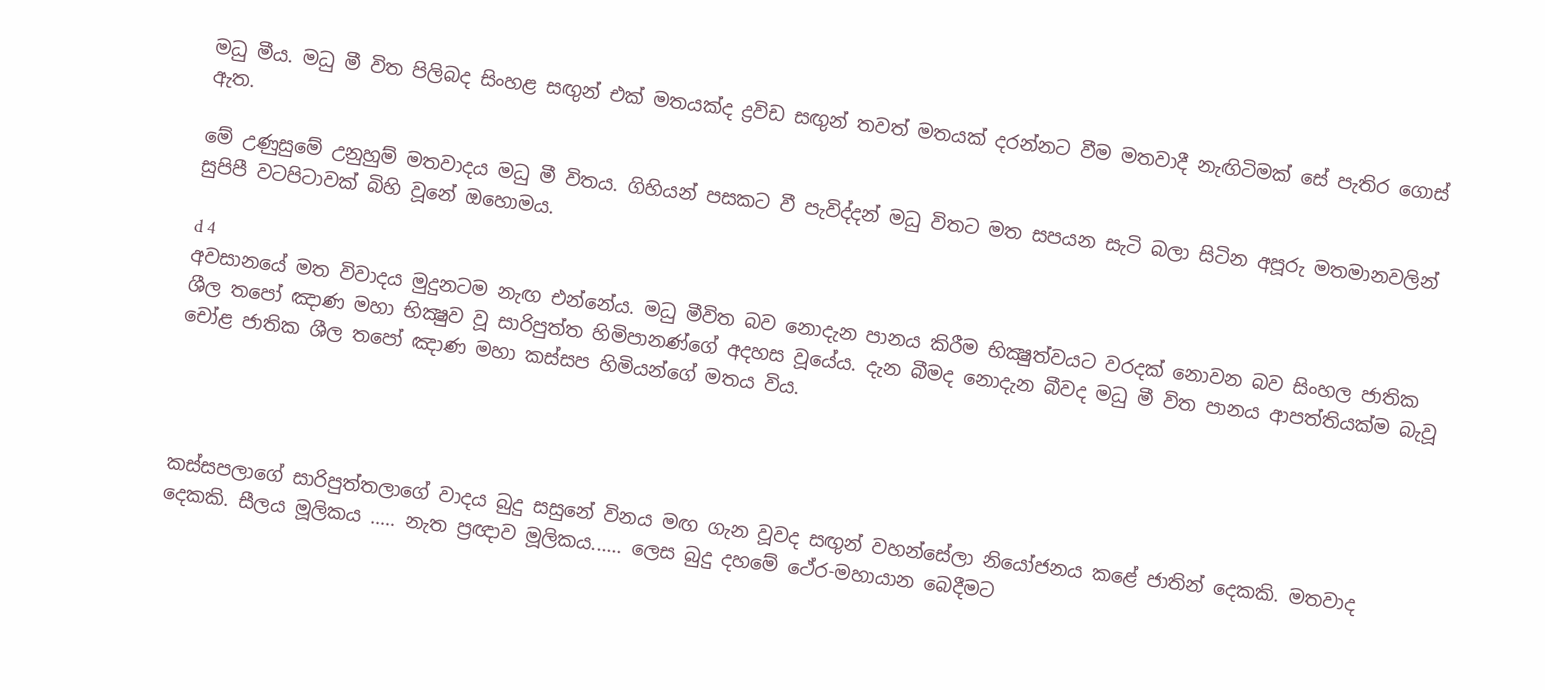මධු මීය. මධු මී විත පිලිබද සිංහළ සඟුන් එක් මතයක්ද ද්‍රවිඩ සඟුන් තවත් මතයක් දරන්නට වීම මතවාදී නැඟිටිමක් සේ පැතිර ගොස් ඇත.

මේ උණුසුමේ උනුහුම් මතවාදය මධු මී විතය. ගිහියන් පසකට වී පැවිද්දන් මධු විතට මත සපයන සැටි බලා සිටින අපූරු මතමානවලින් සුපිපී වටපිටාවක් බිහි වූනේ ඔහොමය.

d 4
අවසානයේ මත විවාදය මුදුනටම නැඟ එන්නේය. මධු මීවිත බව නොදැන පානය කිරීම භික්‍ෂුත්වයට වරදක් නොවන බව සිංහල ජාතික ශීල තපෝ ඤාණ මහා භික්‍ෂුව වූ සාරිපුත්ත හිමිපානණ්ගේ අදහස වූයේය. දැන බීමද නොදැන බීවද මධු මී විත පානය ආපත්තියක්ම බැවූ චෝළ ජාතික ශීල තපෝ ඤාණ මහා කස්සප හිමියන්ගේ මතය විය.




කස්සපලාගේ සාරිපුත්තලාගේ වාදය බුදු සසුනේ විනය මඟ ගැන වූවද සඟුන් වහන්සේලා නියෝජනය කළේ ජාතින් දෙකකි. මතවාද දෙකකි. සීලය මූලිකය ..... නැත ප්‍රඥාව මූලිකය...... ලෙස බුදු දහමේ ථේර-මහායාන බෙදීමට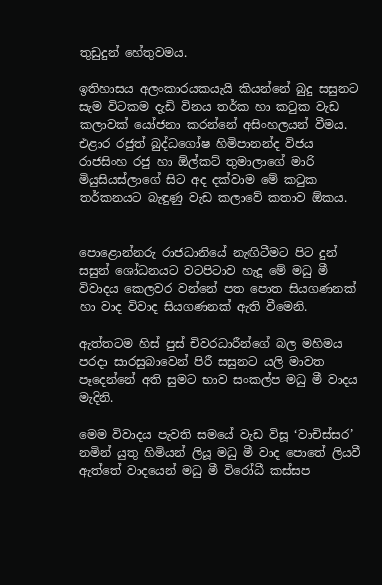තුඩුදුන් හේතුවමය.

ඉතිහාසය අලංකාරයකයැයි කියන්නේ බුදු සසුනට සැම විටකම දැඩි විනය තර්ක හා කටුක වැඩ කලාවක් යෝජනා කරන්නේ අසිංහලයන් වීමය. එළාර රජුත් බුද්ධගෝෂ හිමිපානන්ද විජය රාජසිංහ රජු හා ඕල්කට් තුමාලාගේ මාරි මියුසියස්ලාගේ සිට අද දක්වාම මේ කටුක තර්කනයට බැඳුණු වැඩ කලාවේ කතාව ඕකය.


පොළොන්නරු රාජධානියේ නැඟිටීමට පිට දුන් සසුන් ශෝධනයට වටපිටාව හැදූ මේ මධු මී විවාදය කෙලවර වන්නේ පත පොත සියගණනක් හා වාද විවාද සියගණනක් ඇති වීමෙනි.

ඇත්තටම හිස් පුස් චිවරධාරීන්ගේ බල මහිමය පරදා සාරසුබාවෙන් පිරී සසුනට යලි මාවත පෑදෙන්නේ අති සුමට භාව සංකල්ප මධු මී වාදය මැදිනි.

මෙම විවාදය පැවති සමයේ වැඩ විසූ ‘වාචිස්සර’ නමින් යුතු හිමියන් ලියූ මධු මී වාද පොතේ ලියවී ඇත්තේ වාදයෙන් මධු මී විරෝධී කස්සප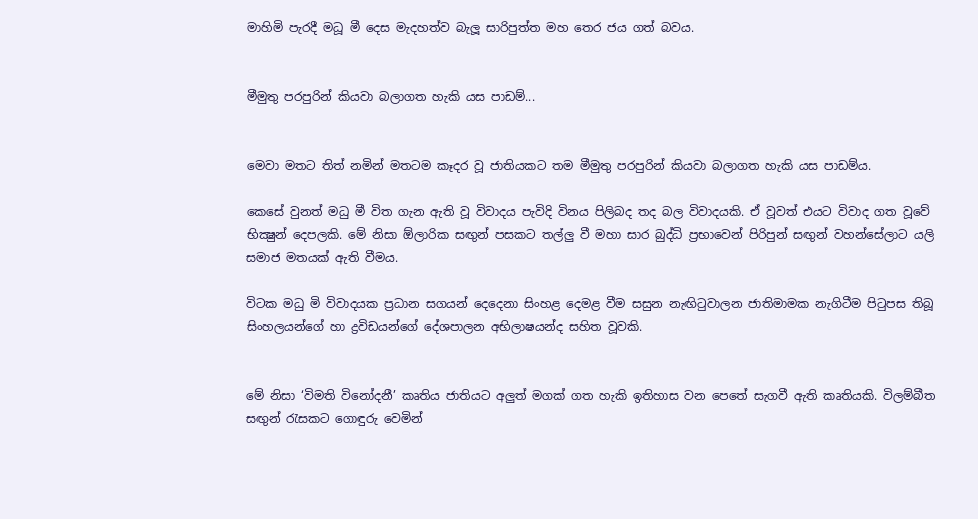මාහිමි පැරදී මධූ මී දෙස මැදහත්ව බැලූ සාරිපුත්ත මහ තෙර ජය ගත් බවය.


මීමුතු පරපුරින් කියවා බලාගත හැකි යස පාඩම්...


මෙවා මතට තිත් නමින් මතටම කෑදර වූ ජාතියකට තම මීමුතු පරපුරින් කියවා බලාගත හැකි යස පාඩම්ය.

කෙසේ වුනත් මධු මී විත ගැන ඇති වූ විවාදය පැවිදි විනය පිලිබද තද බල විවාදයකි. ඒ වූවත් එයට විවාද ගත වූවේ භික්‍ෂුන් දෙපලකි. මේ නිසා ඕලාරික සඟුන් පසකට තල්ලු වී මහා සාර බුද්ධි ප්‍රභාවෙන් පිරිපුන් සඟුන් වහන්සේලාට යලි සමාජ මතයක් ඇති වීමය.

විටක මධු මි විවාදයක ප්‍රධාන සගයන් දෙදෙනා සිංහළ දෙමළ වීම සසුන නැඟිටුවාලන ජාතිමාමක නැගිටීම පිටුපස තිබූ සිංහලයන්ගේ හා ද්‍රවිඩයන්ගේ දේශපාලන අභිලාෂයන්ද සහිත වූවකි.


මේ නිසා ‘විමති විනෝදනී’ කෘතිය ජාතියට අලුත් මගක් ගත හැකි ඉතිහාස වන පෙතේ සැගවී ඇති කෘතියකි. විලම්බීත සඟුන් රැසකට ගොඳුරු වෙමින්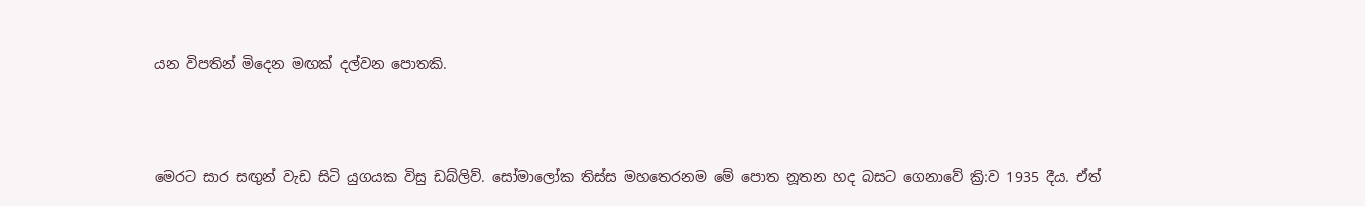යන විපතින් මිදෙන මඟක් දල්වන පොතකි.



මෙරට සාර සඟුන් වැඩ සිටි යුගයක විසු ඩබ්ලිව්. සෝමාලෝක තිස්ස මහතෙරනම මේ පොත නූතන හද බසට ගෙනාවේ ක්‍රි:ව 1935 දීය. ඒත්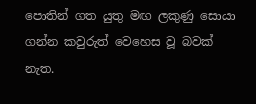පොතින් ගත යුතු මඟ ලකුණු සොයා ගන්න කවුරුත් වෙහෙස වූ බවක් නැත.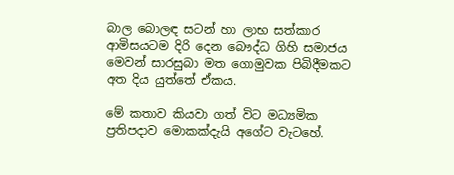බාල බොලඳ සටන් හා ලාභ සත්කාර ආමිසයටම දිරි දෙන බෞද්ධ ගිහි සමාජය මෙවන් සාරසුබා මත ගොමුවක පිබිදීමකට අත දිය යුත්තේ ඒකය.

මේ කතාව කියවා ගත් විට මධ්‍යමික ප්‍රතිපදාව මොකක්දැයි අගේට වැටහේ.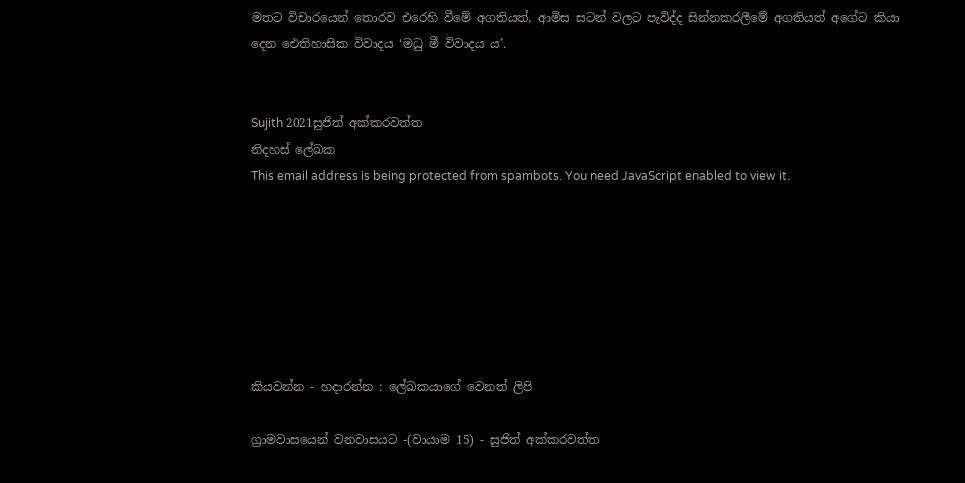මතට විචාරයෙන් තොරව එරෙහි වීමේ අගතියත්, ආමිස සටන් වලට පැවිද්ද සින්නකරලීමේ අගතියත් අගේට කියා දෙන ඓතිහාසික විවාදය ‘මධු මී විවාදය ය’.


Sujith 2021සුජිත් අක්කරවත්ත
නිදහස් ලේඛක
This email address is being protected from spambots. You need JavaScript enabled to view it.







කියවන්න - හදාරන්න : ලේඛකයාගේ වෙනත් ලිපි

ග්‍රාමවාසයෙන් වනවාසයට -(වායාම 15) - සුජිත් අක්කරවත්ත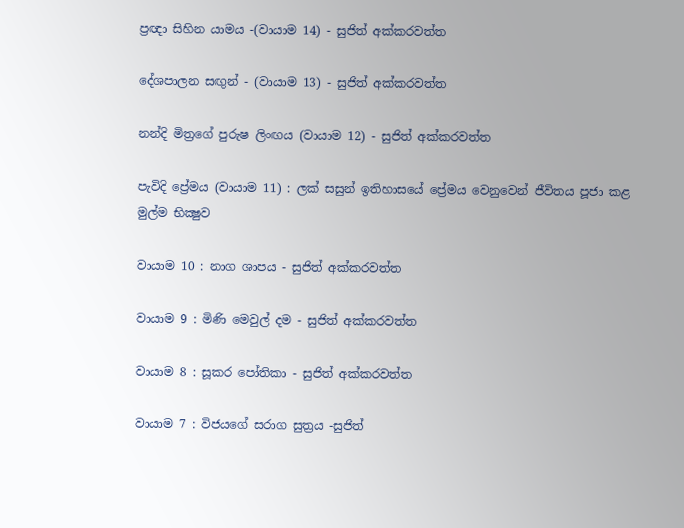ප්‍රඥා සිහින යාමය -(වායාම 14) - සුජිත් අක්කරවත්ත

දේශපාලන සඟුන් - (වායාම 13) - සුජිත් අක්කරවත්ත

නන්දි මිත්‍රගේ පුරුෂ ලිංඟය (වායාම 12) - සුජිත් අක්කරවත්ත

පැවිදි ප්‍රේමය (වායාම 11) : ලක් සසුන් ඉතිහාසයේ ප්‍රේමය වෙනුවෙන් ජීවිතය පූජා කළ මුල්ම භික්‍ෂුව

වායාම 10 : නාග ශාපය - සුජිත් අක්කරවත්ත

වායාම 9 : මිණි මෙවුල් දම - සුජිත් අක්කරවත්ත

වායාම 8 : සූකර පෝතිකා - සුජිත් අක්කරවත්ත

වායාම 7 : විජයගේ සරාග සුත්‍රය -සුජිත්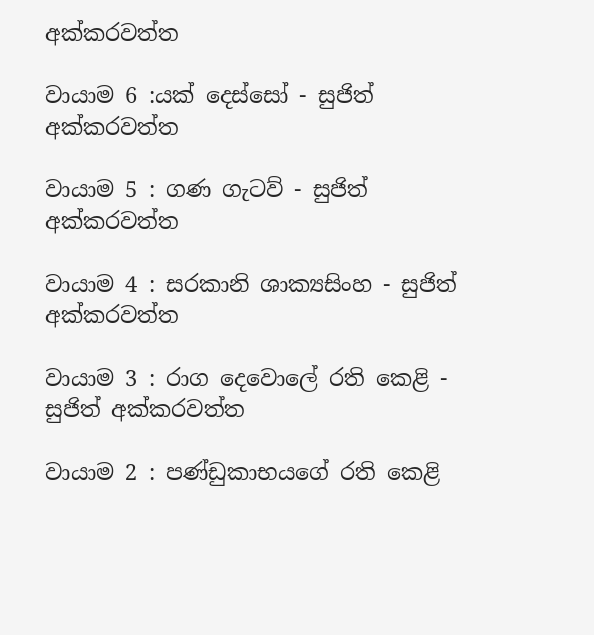අක්කරවත්ත

වායාම 6 :යක් දෙස්සෝ - සුජිත් අක්කරවත්ත

වායාම 5 : ගණ ගැටව් - සුජිත් අක්කරවත්ත

වායාම 4 : සරකානි ශාක්‍යසිංහ - සුජිත් අක්කරවත්ත

වායාම 3 : රාග දෙවොලේ රති කෙළි - සුජිත් අක්කරවත්ත

වායාම 2 : පණ්ඩුකාභයගේ රති කෙළි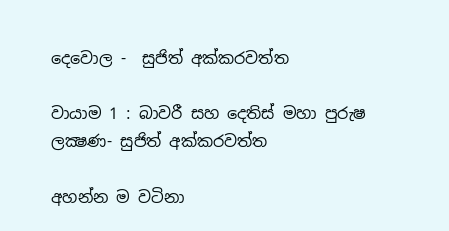දෙවොල -  සුජිත් අක්කරවත්ත

වායාම 1 : බාවරී සහ දෙතිස් මහා පුරුෂ ලක්‍ෂණ- සුජිත් අක්කරවත්ත

අහන්න ම වටිනා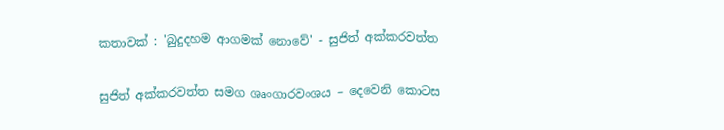කතාවක් : 'බුදුදහම ආගමක් නොවේ' - සුජිත් අක්කරවත්ත

සුජිත් අක්කරවත්ත සමග ශෘංගාරවංශය – දෙවෙනි කොටස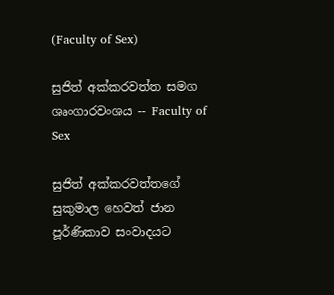(Faculty of Sex)

සුජිත් අක්කරවත්ත සමග ශෘංගාරවංශය -- Faculty of Sex

සුජිත් අක්කරවත්තගේ සුකුමාල හෙවත් ජාන පූර්ණිකාව සංවාදයට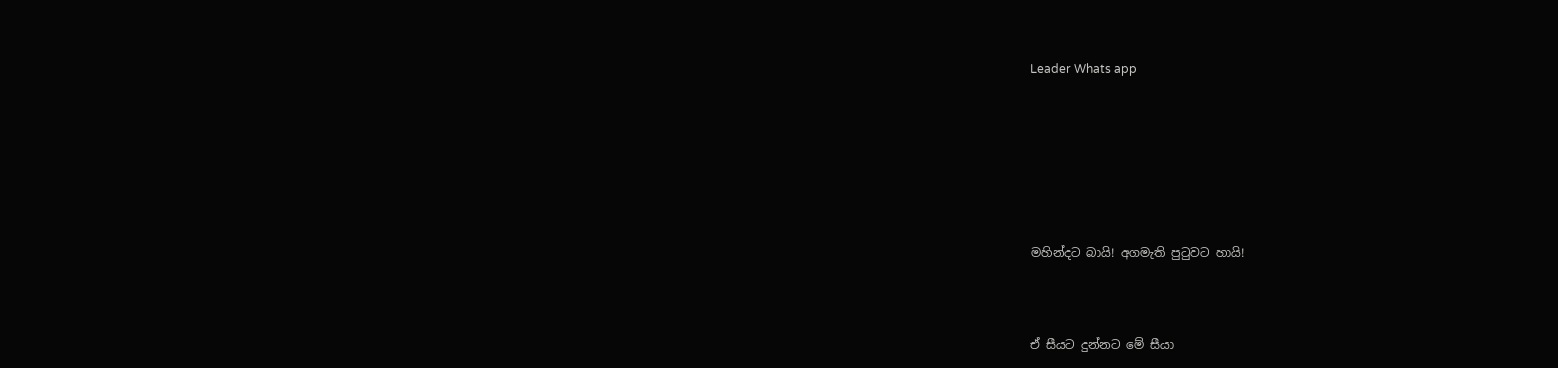Leader Whats app







මහින්දට බායි! අගමැති පුටුවට හායි!



ඒ සීයට දුන්නට මේ සීයා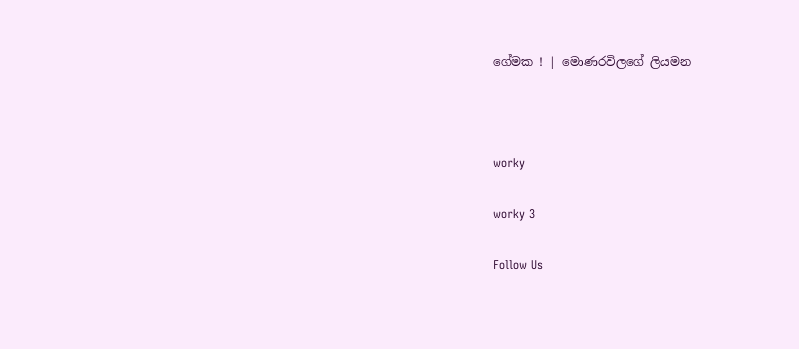ගේමක ! | මොණරවිලගේ ලියමන



worky

worky 3

Follow Us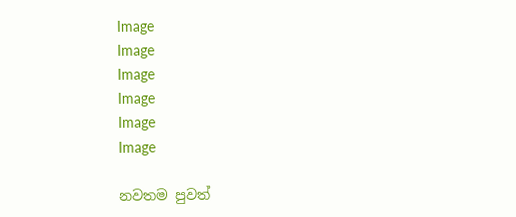Image
Image
Image
Image
Image
Image

නවතම පුවත්